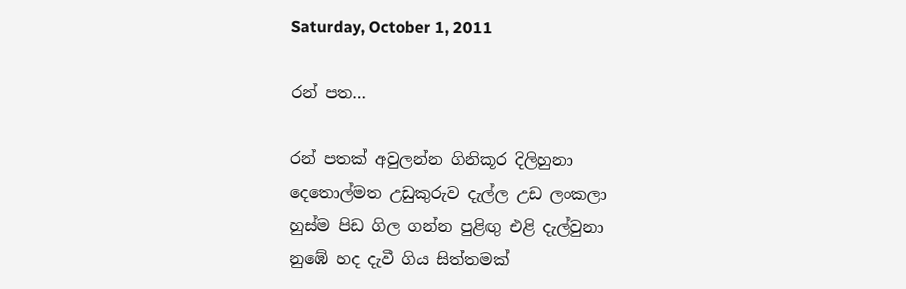Saturday, October 1, 2011

රන් පත…

රන් පතක් අවුලන්න ගිනිකූර දිලිහුනා
දෙතොල්මත උඩුකුරුව දැල්ල උඩ ලංකලා
හුස්ම පිඩ ගිල ගන්න පුළිඟු එළි දැල්වුනා
නුඹේ හද දැවී ගිය සිත්තමක්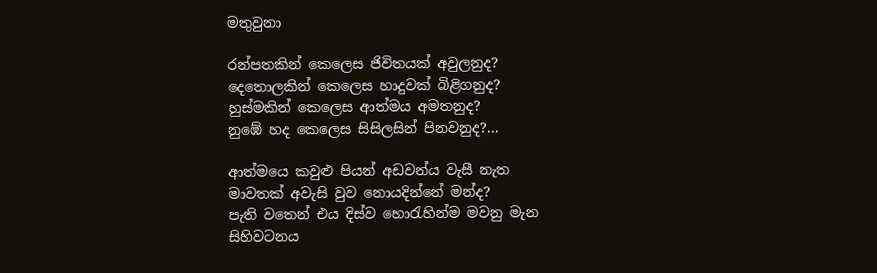මතුවුනා

රන්පතකින් කෙලෙස ජිවිතයක් අවුලනුද?
දෙතොලකින් කෙලෙස හාදුවක් බිළිගනුද?
හුස්මකින් කෙලෙස ආත්මය අමතනුද?
නුඹේ හද කෙලෙස සිසිලසින් පිනවනුද?...

ආත්මයෙ කවුළු පියන් අඩවන්ය වැසී නැත
මාවතක් අවැසි වුව නොයදින්නේ මන්ද?
පැති වතෙන් එය දිස්ව හොරැහින්ම මවනු මැන
සිහිවටනය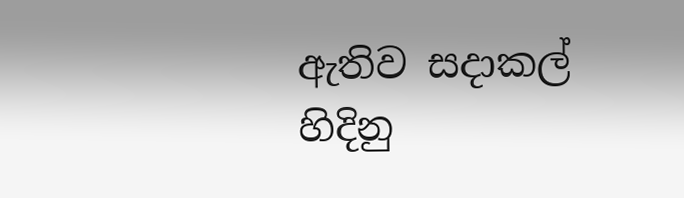ඇතිව සදාකල් හිදිනු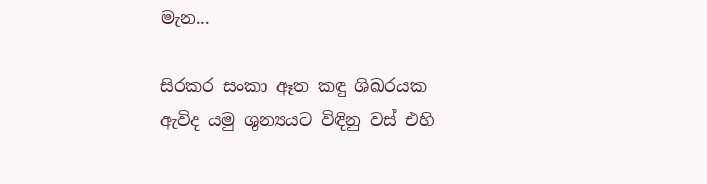මැන...

සිරකර සංකා ඈත කඳු ශිඛරයක
ඇවිද යමු ශුන්‍යයට විඳිනු වස් එහි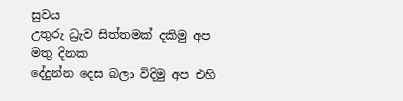සුවය
උතුරු ධ්‍රැව සිත්තමක් දකිමු අප මතු දිනක
දේදුන්න දෙස බලා විදිමු අප එහි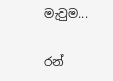මැවුම...

රන්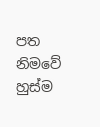පත නිමවේ
හුස්ම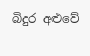බිදුර අළුවේ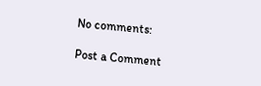No comments:

Post a Comment